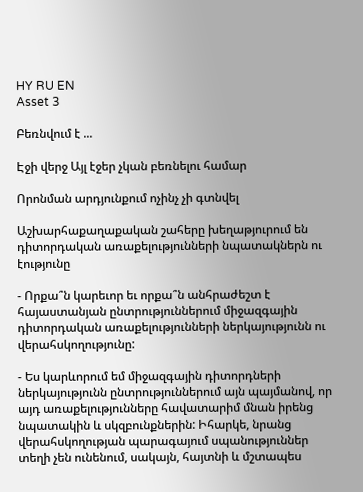HY RU EN
Asset 3

Բեռնվում է ...

Էջի վերջ Այլ էջեր չկան բեռնելու համար

Որոնման արդյունքում ոչինչ չի գտնվել

Աշխարհաքաղաքական շահերը խեղաթյուրում են դիտորդական առաքելությունների նպատակներն ու էությունը

- Որքա՞ն կարեւոր եւ որքա՞ն անհրաժեշտ է  հայաստանյան ընտրություններում միջազգային դիտորդական առաքելությունների ներկայությունն ու վերահսկողությունը:

- Ես կարևորում եմ միջազգային դիտորդների ներկայությունն ընտրություններում այն պայմանով, որ այդ առաքելությունները հավատարիմ մնան իրենց նպատակին և սկզբունքներին: Իհարկե, նրանց վերահսկողության պարագայում սպանություններ տեղի չեն ունենում, սակայն, հայտնի և մշտապես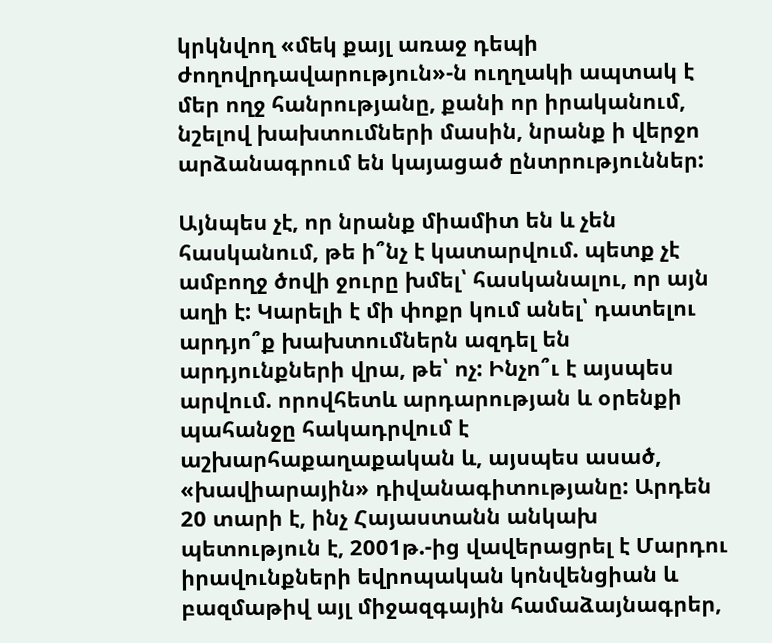կրկնվող «մեկ քայլ առաջ դեպի ժողովրդավարություն»-ն ուղղակի ապտակ է մեր ողջ հանրությանը, քանի որ իրականում, նշելով խախտումների մասին, նրանք ի վերջո արձանագրում են կայացած ընտրություններ:

Այնպես չէ, որ նրանք միամիտ են և չեն հասկանում, թե ի՞նչ է կատարվում. պետք չէ ամբողջ ծովի ջուրը խմել՝ հասկանալու, որ այն աղի է: Կարելի է մի փոքր կում անել՝ դատելու արդյո՞ք խախտումներն ազդել են արդյունքների վրա, թե՝ ոչ: Ինչո՞ւ է այսպես արվում. որովհետև արդարության և օրենքի պահանջը հակադրվում է աշխարհաքաղաքական և, այսպես ասած, «խավիարային» դիվանագիտությանը: Արդեն 20 տարի է, ինչ Հայաստանն անկախ պետություն է, 2001թ.-ից վավերացրել է Մարդու իրավունքների եվրոպական կոնվենցիան և բազմաթիվ այլ միջազգային համաձայնագրեր,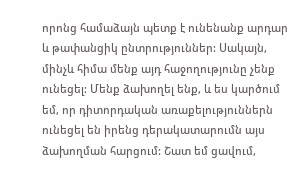որոնց համաձայն պետք է ունենանք արդար և թափանցիկ ընտրություններ: Սակայն, մինչև հիմա մենք այդ հաջողությունը չենք ունեցել: Մենք ձախողել ենք, և ես կարծում եմ, որ դիտորդական առաքելություններն ունեցել են իրենց դերակատարումն այս ձախողման հարցում: Շատ եմ ցավում,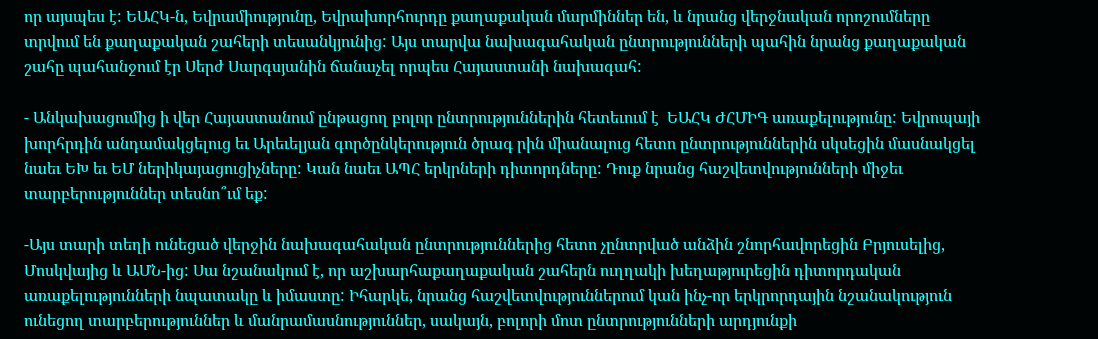որ այսպես է: ԵԱՀԿ-ն, Եվրամիությունը, Եվրախորհուրդը քաղաքական մարմիններ են, և նրանց վերջնական որոշումները տրվում են քաղաքական շահերի տեսանկյունից: Այս տարվա նախագահական ընտրությունների պահին նրանց քաղաքական շահը պահանջում էր Սերժ Սարգսյանին ճանաչել որպես Հայաստանի նախագահ:

- Անկախացումից ի վեր Հայաստանում ընթացող բոլոր ընտրություններին հետեւում է  ԵԱՀԿ ԺՀՄԻԳ առաքելությունը: Եվրոպայի խորհրդին անդամակցելուց եւ Արեւելյան գործընկերություն ծրագ րին միանալուց հետո ընտրություններին սկսեցին մասնակցել նաեւ ԵԽ եւ ԵՄ ներիկայացուցիչները: Կան նաեւ ԱՊՀ երկրների դիտորդները: Դուք նրանց հաշվետվությունների միջեւ տարբերություններ տեսնո՞ւմ եք:

-Այս տարի տեղի ունեցած վերջին նախագահական ընտրություններից հետո չընտրված անձին շնորհավորեցին Բրյուսելից, Մոսկվայից և ԱՄՆ-ից: Սա նշանակում է, որ աշխարհաքաղաքական շահերն ուղղակի խեղաթյուրեցին դիտորդական առաքելությունների նպատակը և իմաստը: Իհարկե, նրանց հաշվետվություններում կան ինչ-որ երկրորդային նշանակություն ունեցող տարբերություններ և մանրամասնություններ, սակայն, բոլորի մոտ ընտրությունների արդյունքի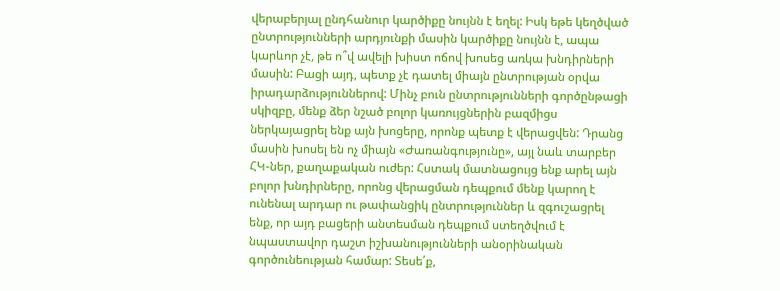վերաբերյալ ընդհանուր կարծիքը նույնն է եղել: Իսկ եթե կեղծված ընտրությունների արդյունքի մասին կարծիքը նույնն է, ապա կարևոր չէ, թե ո՞վ ավելի խիստ ոճով խոսեց առկա խնդիրների մասին: Բացի այդ, պետք չէ դատել միայն ընտրության օրվա իրադարձություններով: Մինչ բուն ընտրությունների գործընթացի սկիզբը, մենք ձեր նշած բոլոր կառույցներին բազմիցս ներկայացրել ենք այն խոցերը, որոնք պետք է վերացվեն: Դրանց մասին խոսել են ոչ միայն «Ժառանգությունը», այլ նաև տարբեր ՀԿ-ներ, քաղաքական ուժեր: Հստակ մատնացույց ենք արել այն բոլոր խնդիրները, որոնց վերացման դեպքում մենք կարող է ունենալ արդար ու թափանցիկ ընտրություններ և զգուշացրել ենք, որ այդ բացերի անտեսման դեպքում ստեղծվում է նպաստավոր դաշտ իշխանությունների անօրինական գործունեության համար: Տեսե՛ք,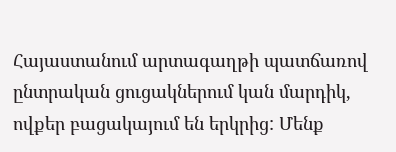Հայաստանում արտագաղթի պատճառով ընտրական ցուցակներում կան մարդիկ, ովքեր բացակայում են երկրից: Մենք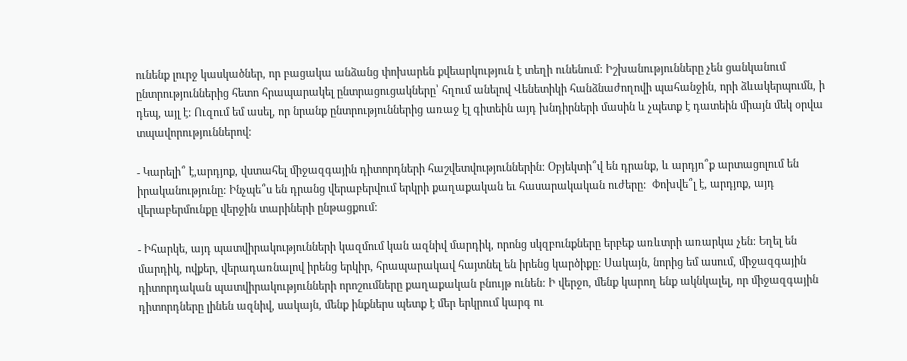ունենք լուրջ կասկածներ, որ բացակա անձանց փոխարեն քվեարկություն է տեղի ունենում: Իշխանությունները չեն ցանկանում ընտրություններից հետո հրապարակել ընտրացուցակները՝ հղում անելով Վենետիկի հանձնաժողովի պահանջին, որի ձևակերպումն, ի դեպ, այլ է: Ուզում եմ ասել, որ նրանք ընտրություններից առաջ էլ գիտեին այդ խնդիրների մասին և չպետք է դատեին միայն մեկ օրվա տպավորություններով:

- Կարելի՞ է,արդյոք, վստահել միջազգային դիտորդների հաշվետվություններին: Օբյեկտի՞վ են դրանք, և արդյո՞ք արտացոլում են իրականությունը: Ինչպե՞ս են դրանց վերաբերվում երկրի քաղաքական եւ հասարակական ուժերը:  Փոխվե՞լ է, արդյոք, այդ վերաբերմունքը վերջին տարիների ընթացքում:

- Իհարկե, այդ պատվիրակությունների կազմում կան ազնիվ մարդիկ, որոնց սկզբունքները երբեք առևտրի առարկա չեն: Եղել են մարդիկ, ովքեր, վերադառնալով իրենց երկիր, հրապարակավ հայտնել են իրենց կարծիքը: Սակայն, նորից եմ ասում, միջազգային դիտորդական պատվիրակությունների որոշումները քաղաքական բնույթ ունեն: Ի վերջո, մենք կարող ենք ակնկալել, որ միջազգային դիտորդները լինեն ազնիվ, սակայն, մենք ինքներս պետք է մեր երկրում կարգ ու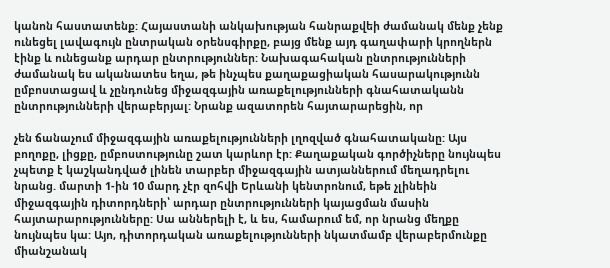կանոն հաստատենք: Հայաստանի անկախության հանրաքվեի ժամանակ մենք չենք ունեցել լավագույն ընտրական օրենսգիրքը, բայց մենք այդ գաղափարի կրողներն էինք և ունեցանք արդար ընտրություններ: Նախագահական ընտրությունների ժամանակ ես ականատես եղա, թե ինչպես քաղաքացիական հասարակությունն ըմբոստացավ և չընդունեց միջազգային առաքելությունների գնահատականն ընտրությունների վերաբերյալ: Նրանք ազատորեն հայտարարեցին, որ

չեն ճանաչում միջազգային առաքելությունների լղոզված գնահատականը: Այս բողոքը, լիցքը, ըմբոստությունը շատ կարևոր էր: Քաղաքական գործիչները նույնպես չպետք է կաշկանդված լինեն տարբեր միջազգային ատյաններում մեղադրելու նրանց. մարտի 1-ին 10 մարդ չէր զոհվի Երևանի կենտրոնում, եթե չլինեին միջազգային դիտորդների՝ արդար ընտրությունների կայացման մասին հայտարարությունները: Սա աններելի է, և ես, համարում եմ, որ նրանց մեղքը նույնպես կա: Այո, դիտորդական առաքելությունների նկատմամբ վերաբերմունքը միանշանակ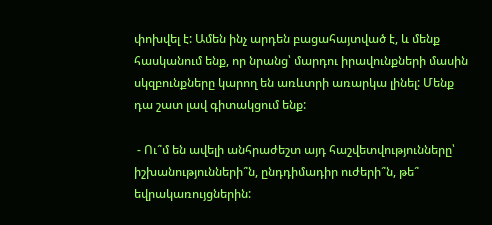փոխվել է: Ամեն ինչ արդեն բացահայտված է, և մենք հասկանում ենք, որ նրանց՝ մարդու իրավունքների մասին սկզբունքները կարող են առևտրի առարկա լինել: Մենք դա շատ լավ գիտակցում ենք:

 - Ու՞մ են ավելի անհրաժեշտ այդ հաշվետվությունները՝ իշխանությունների՞ն, ընդդիմադիր ուժերի՞ն, թե՞ եվրակառույցներին: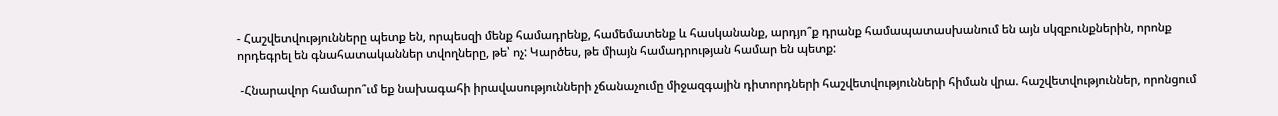- Հաշվետվությունները պետք են, որպեսզի մենք համադրենք, համեմատենք և հասկանանք, արդյո՞ք դրանք համապատասխանում են այն սկզբունքներին, որոնք որդեգրել են գնահատականներ տվողները, թե՝ ոչ: Կարծես, թե միայն համադրության համար են պետք:

 -Հնարավոր համարո՞ւմ եք նախագահի իրավասությունների չճանաչումը միջազգային դիտորդների հաշվետվությունների հիման վրա. հաշվետվություններ, որոնցում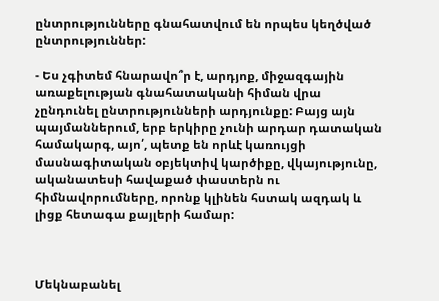ընտրությունները գնահատվում են որպես կեղծված ընտրություններ:

- Ես չգիտեմ հնարավո՞ր է, արդյոք, միջազգային առաքելության գնահատականի հիման վրա չընդունել ընտրությունների արդյունքը: Բայց այն պայմաններում, երբ երկիրը չունի արդար դատական համակարգ, այո՛, պետք են որևէ կառույցի մասնագիտական օբյեկտիվ կարծիքը, վկայությունը, ականատեսի հավաքած փաստերն ու հիմնավորումները, որոնք կլինեն հստակ ազդակ և լիցք հետագա քայլերի համար:



Մեկնաբանել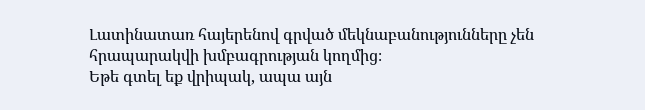Լատինատառ հայերենով գրված մեկնաբանությունները չեն հրապարակվի խմբագրության կողմից։
Եթե գտել եք վրիպակ, ապա այն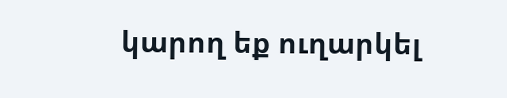կարող եք ուղարկել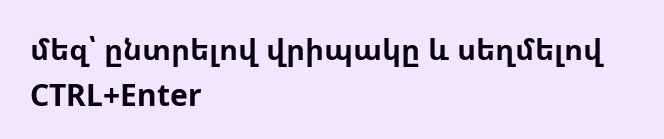մեզ՝ ընտրելով վրիպակը և սեղմելով CTRL+Enter